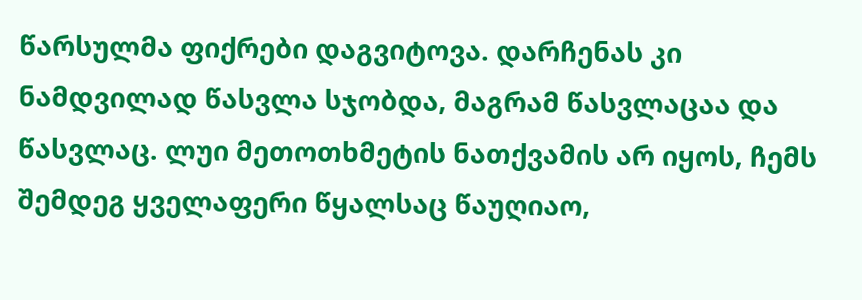წარსულმა ფიქრები დაგვიტოვა. დარჩენას კი ნამდვილად წასვლა სჯობდა, მაგრამ წასვლაცაა და წასვლაც. ლუი მეთოთხმეტის ნათქვამის არ იყოს, ჩემს შემდეგ ყველაფერი წყალსაც წაუღიაო,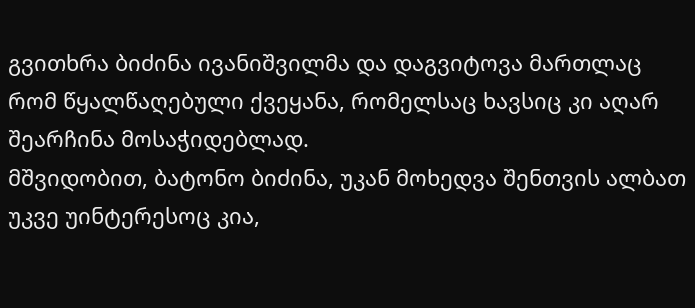გვითხრა ბიძინა ივანიშვილმა და დაგვიტოვა მართლაც რომ წყალწაღებული ქვეყანა, რომელსაც ხავსიც კი აღარ შეარჩინა მოსაჭიდებლად.
მშვიდობით, ბატონო ბიძინა, უკან მოხედვა შენთვის ალბათ უკვე უინტერესოც კია,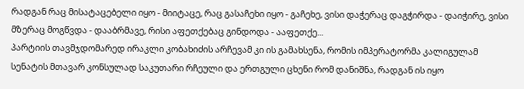რადგან რაც მისატაცებელი იყო - მიიტაცე, რაც გასაჩეხი იყო - გაჩეხე, ვისი დაჭერაც დაგჭირდა - დაიჭირე, ვისი მზერაც მოგწვდა - დააბრმავე, რისი აფეთქებაც გინდოდა - ააფეთქე...
პარტიის თავმჯდომარედ ირაკლი კობახიძის არჩევამ კი ის გამახსენა, რომის იმპერატორმა კალიგულამ სენატის მთავარ კონსულად საკუთარი რჩეული და ერთგული ცხენი რომ დანიშნა, რადგან ის იყო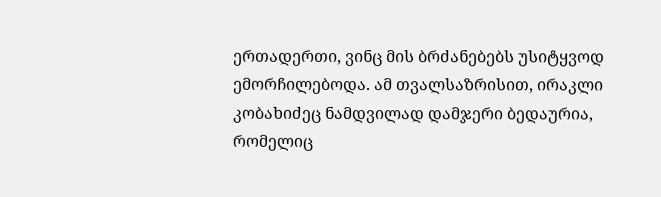ერთადერთი, ვინც მის ბრძანებებს უსიტყვოდ ემორჩილებოდა. ამ თვალსაზრისით, ირაკლი კობახიძეც ნამდვილად დამჯერი ბედაურია, რომელიც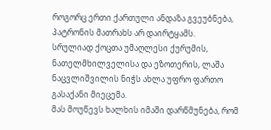როგორც ერთი ქართული ანდაზა გვეუბნება, პატრონის მათრახს არ დაირტყამს.
სრულიად ქოცთა უმაღლესი ქურუმის, ნათელმხილველისა და ეზოთერის, ლაშა ნაცვლიშვილის ნიჭს ახლა უფრო ფართო გასაქანი მიეცემა.
მას მოუწევს ხალხის იმაში დარწმუნება, რომ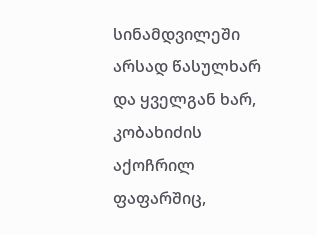სინამდვილეში არსად წასულხარ და ყველგან ხარ, კობახიძის აქოჩრილ ფაფარშიც,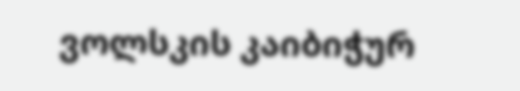ვოლსკის კაიბიჭურ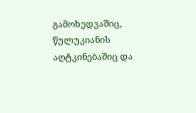გამოხედვაშიც, წულუკიანის აღტკინებაშიც და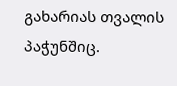გახარიას თვალის პაჭუნშიც.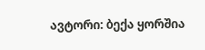ავტორი: ბექა ყორშია